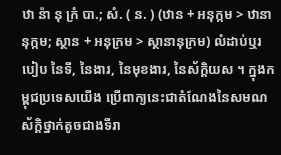ឋា ន៉ា នុ ក្រំ បា.; សំ. ( ន. ) (ឋាន + អនុក្កម > ឋានានុក្កម; ស្ថាន + អនុក្រម > ស្ថានានុក្រម) លំដាប់ឬរបៀប នៃទី, នៃងារ, នៃមុខងារ, នៃស័ក្តិយស ។ ក្នុងកម្ពុជប្រទេសយើង ប្រើពាក្យនេះជាតំណែងនៃសមណស័ក្តិថ្នាក់តូចជាងទីរា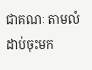ជាគណៈ តាមលំដាប់ចុះមក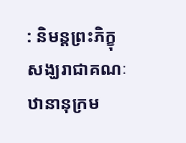: និមន្តព្រះភិក្ខុសង្ឃរាជាគណៈ ឋានានុក្រម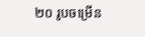២០ រូបចម្រើន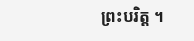ព្រះបរិត្ត ។